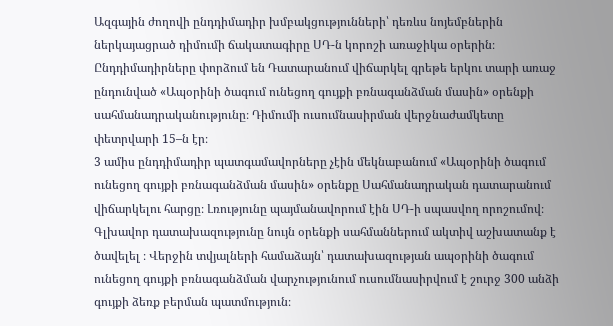Ազգային ժողովի ընդդիմադիր խմբակցությունների՝ դեռևս նոյեմբներին ներկայացրած դիմումի ճակատագիրը ՍԴ-ն կորոշի առաջիկա օրերին։ Ընդդիմադիրները փորձում են Դատարանում վիճարկել գրեթե երկու տարի առաջ ընդունված «Ապօրինի ծագում ունեցող գույքի բռնագանձման մասին» օրենքի սահմանադրականությունը։ Դիմումի ուսումնասիրման վերջնաժամկետը փետրվարի 15–ն էր։
3 ամիս ընդդիմադիր պատգամավորները չէին մեկնաբանում «Ապօրինի ծագում ունեցող գույքի բռնագանձման մասին» օրենքը Սահմանադրական դատարանում վիճարկելու հարցը։ Լռությունը պայմանավորում էին ՍԴ-ի սպասվող որոշումով։
Գլխավոր դատախազությունը նույն օրենքի սահմաններում ակտիվ աշխատանք է ծավելել ։ Վերջին տվյալների համաձայն՝ դատախազության ապօրինի ծագում ունեցող գույքի բռնագանձման վարչությունում ուսումնասիրվում է շուրջ 300 անձի գույքի ձեռք բերման պատմություն։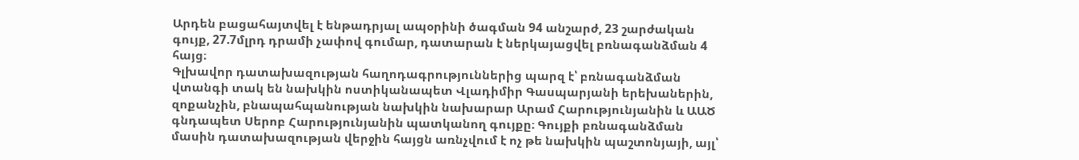Արդեն բացահայտվել է ենթադրյալ ապօրինի ծագման 94 անշարժ, 23 շարժական գույք, 27.7մլրդ դրամի չափով գումար, դատարան է ներկայացվել բռնագանձման 4 հայց։
Գլխավոր դատախազության հաղոդագրություններից պարզ է՝ բռնագանձման վտանգի տակ են նախկին ոստիկանապետ Վլադիմիր Գասպարյանի երեխաներին, զոքանչին, բնապահպանության նախկին նախարար Արամ Հարությունյանին և ԱԱԾ գնդապետ Սերոբ Հարությունյանին պատկանող գույքը։ Գույքի բռնագանձման մասին դատախազության վերջին հայցն առնչվում է ոչ թե նախկին պաշտոնյայի, այլ՝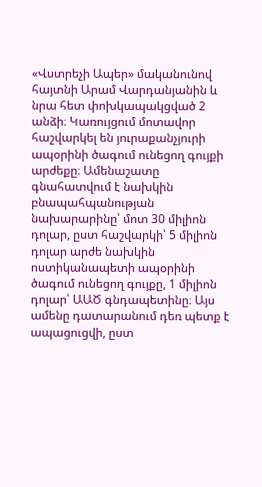«Վստրեչի Ապեր» մականունով հայտնի Արամ Վարդանյանին և նրա հետ փոխկապակցված 2 անձի։ Կառույցում մոտավոր հաշվարկել են յուրաքանչյուրի ապօրինի ծագում ունեցող գույքի արժեքը։ Ամենաշատը գնահատվում է նախկին բնապահպանության նախարարինը՝ մոտ 30 միլիոն դոլար, ըստ հաշվարկի՝ 5 միլիոն դոլար արժե նախկին ոստիկանապետի ապօրինի ծագում ունեցող գույքը, 1 միլիոն դոլար՝ ԱԱԾ գնդապետինը։ Այս ամենը դատարանում դեռ պետք է ապացուցվի, ըստ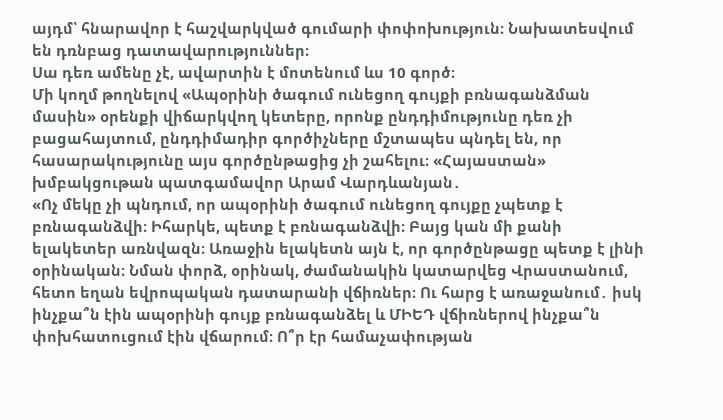այդմ՝ հնարավոր է հաշվարկված գումարի փոփոխություն։ Նախատեսվում են դռնբաց դատավարություններ։
Սա դեռ ամենը չէ, ավարտին է մոտենում ևս 10 գործ։
Մի կողմ թողնելով «Ապօրինի ծագում ունեցող գույքի բռնագանձման մասին» օրենքի վիճարկվող կետերը, որոնք ընդդիմությունը դեռ չի բացահայտում, ընդդիմադիր գործիչները մշտապես պնդել են, որ հասարակությունը այս գործընթացից չի շահելու։ «Հայաստան» խմբակցութան պատգամավոր Արամ Վարդևանյան․
«Ոչ մեկը չի պնդում, որ ապօրինի ծագում ունեցող գույքը չպետք է բռնագանձվի։ Իհարկե, պետք է բռնագանձվի։ Բայց կան մի քանի ելակետեր առնվազն։ Առաջին ելակետն այն է, որ գործընթացը պետք է լինի օրինական։ Նման փորձ, օրինակ, ժամանակին կատարվեց Վրաստանում, հետո եղան եվրոպական դատարանի վճիռներ։ Ու հարց է առաջանում․ իսկ ինչքա՞ն էին ապօրինի գույք բռնագանձել և ՄԻԵԴ վճիռներով ինչքա՞ն փոխհատուցում էին վճարում։ Ո՞ր էր համաչափության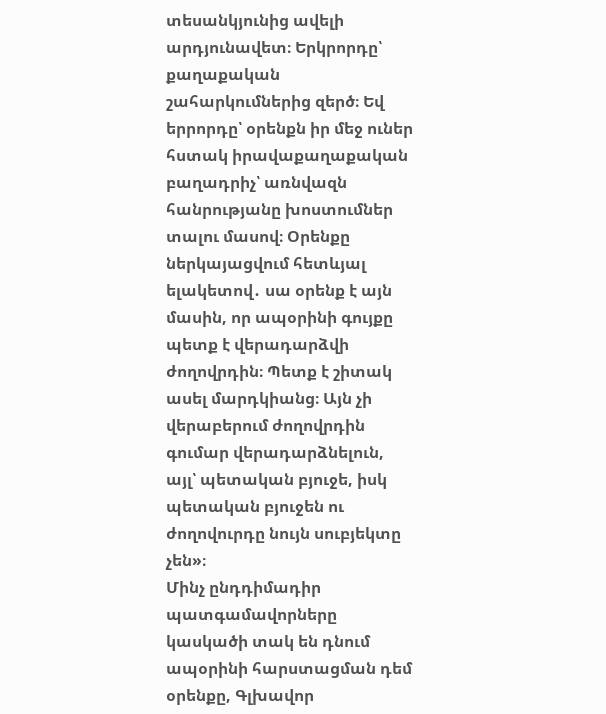տեսանկյունից ավելի արդյունավետ։ Երկրորդը՝ քաղաքական շահարկումներից զերծ։ Եվ երրորդը՝ օրենքն իր մեջ ուներ հստակ իրավաքաղաքական բաղադրիչ՝ առնվազն հանրությանը խոստումներ տալու մասով։ Օրենքը ներկայացվում հետևյալ ելակետով․ սա օրենք է այն մասին, որ ապօրինի գույքը պետք է վերադարձվի ժողովրդին։ Պետք է շիտակ ասել մարդկիանց։ Այն չի վերաբերում ժողովրդին գումար վերադարձնելուն, այլ՝ պետական բյուջե, իսկ պետական բյուջեն ու ժողովուրդը նույն սուբյեկտը չեն»։
Մինչ ընդդիմադիր պատգամավորները կասկածի տակ են դնում ապօրինի հարստացման դեմ օրենքը, Գլխավոր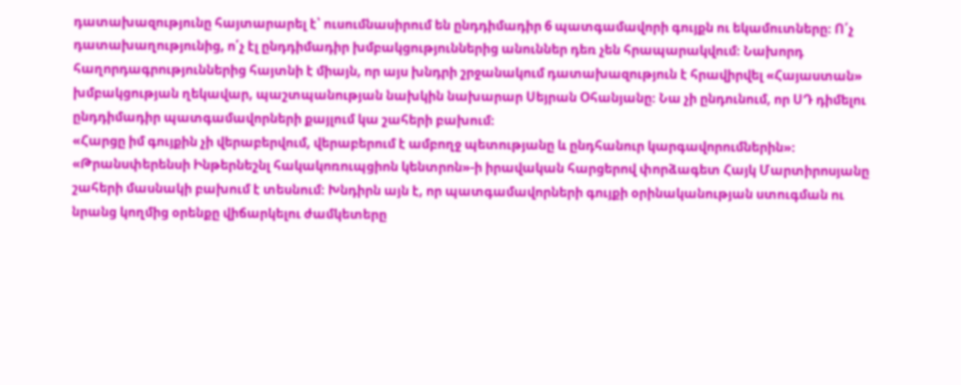դատախազությունը հայտարարել է՝ ուսումնասիրում են ընդդիմադիր 6 պատգամավորի գույքն ու եկամուտները։ Ո՛չ դատախաղությունից, ո՛չ էլ ընդդիմադիր խմբակցություններից անուններ դեռ չեն հրապարակվում։ Նախորդ հաղորդագրություններից հայտնի է միայն, որ այս խնդրի շրջանակում դատախազություն է հրավիրվել «Հայաստան» խմբակցության ղեկավար, պաշտպանության նախկին նախարար Սեյրան Օհանյանը։ Նա չի ընդունում, որ ՍԴ դիմելու ընդդիմադիր պատգամավորների քայլում կա շահերի բախում։
«Հարցը իմ գույքին չի վերաբերվում, վերաբերում է ամբողջ պետությանը և ընդհանուր կարգավորումներին»։
«Թրանսփերենսի Ինթերնեշնլ հակակոռուպցիոն կենտրոն»-ի իրավական հարցերով փորձագետ Հայկ Մարտիրոսյանը շահերի մասնակի բախում է տեսնում։ Խնդիրն այն է, որ պատգամավորների գույքի օրինականության ստուգման ու նրանց կողմից օրենքը վիճարկելու ժամկետերը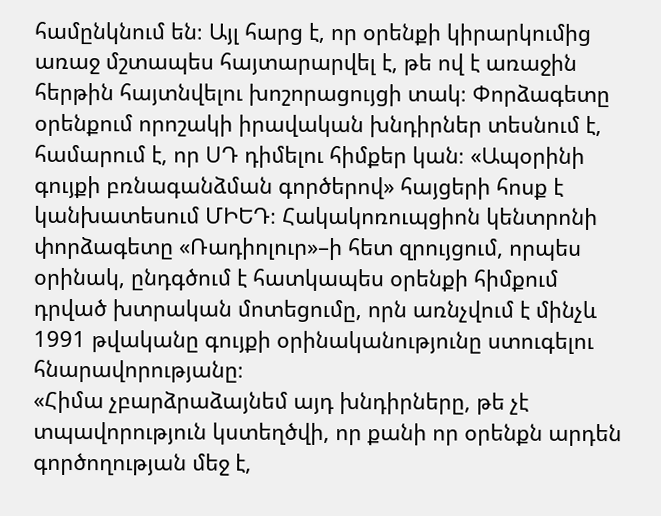համընկնում են։ Այլ հարց է, որ օրենքի կիրարկումից առաջ մշտապես հայտարարվել է, թե ով է առաջին հերթին հայտնվելու խոշորացույցի տակ։ Փորձագետը օրենքում որոշակի իրավական խնդիրներ տեսնում է, համարում է, որ ՍԴ դիմելու հիմքեր կան։ «Ապօրինի գույքի բռնագանձման գործերով» հայցերի հոսք է կանխատեսում ՄԻԵԴ։ Հակակոռուպցիոն կենտրոնի փորձագետը «Ռադիոլուր»–ի հետ զրույցում, որպես օրինակ, ընդգծում է հատկապես օրենքի հիմքում դրված խտրական մոտեցումը, որն առնչվում է մինչև 1991 թվականը գույքի օրինականությունը ստուգելու հնարավորությանը։
«Հիմա չբարձրաձայնեմ այդ խնդիրները, թե չէ տպավորություն կստեղծվի, որ քանի որ օրենքն արդեն գործողության մեջ է,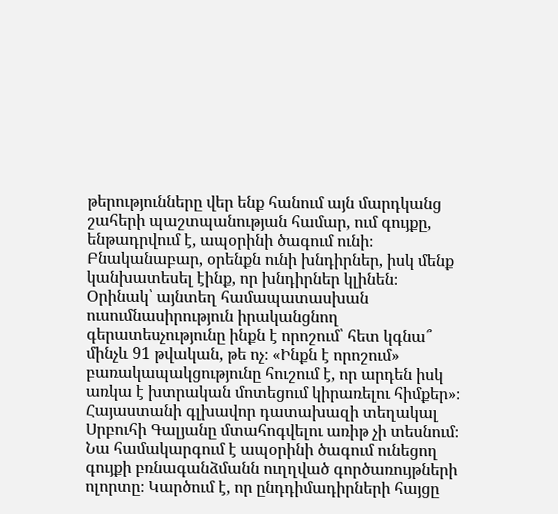թերությունները վեր ենք հանում այն մարդկանց շահերի պաշտպանության համար, ում գույքը, ենթադրվում է, ապօրինի ծագում ունի։ Բնականաբար, օրենքն ունի խնդիրներ, իսկ մենք կանխատեսել էինք, որ խնդիրներ կլինեն։ Օրինակ՝ այնտեղ համապատասխան ուսումնասիրություն իրականցնող գերատեսչությունը ինքն է որոշում՝ հետ կգնա՞ մինչև 91 թվական, թե ոչ։ «Ինքն է որոշում» բառակապակցությունը հուշում է, որ արդեն իսկ առկա է խտրական մոտեցում կիրառելու հիմքեր»։
Հայաստանի գլխավոր դատախազի տեղակալ Սրբուհի Գալյանը մտահոգվելու առիթ չի տեսնում։ Նա համակարգում է ապօրինի ծագում ունեցող գույքի բռնագանձմանն ուղղված գործառույթների ոլորտը։ Կարծում է, որ ընդդիմադիրների հայցը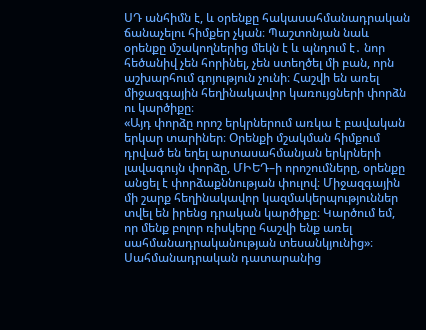ՍԴ անհիմն է, և օրենքը հակասահմանադրական ճանաչելու հիմքեր չկան։ Պաշտոնյան նաև օրենքը մշակողներից մեկն է և պնդում է․ նոր հեծանիվ չեն հորինել, չեն ստեղծել մի բան, որն աշխարհում գոյություն չունի։ Հաշվի են առել միջազգային հեղինակավոր կառույցների փորձն ու կարծիքը։
«Այդ փորձը որոշ երկրներում առկա է բավական երկար տարիներ։ Օրենքի մշակման հիմքում դրված են եղել արտասահմանյան երկրների լավագույն փորձը, ՄԻԵԴ–ի որոշումները, օրենքը անցել է փորձաքննության փուլով։ Միջազգային մի շարք հեղինակավոր կազմակերպություններ տվել են իրենց դրական կարծիքը։ Կարծում եմ, որ մենք բոլոր ռիսկերը հաշվի ենք առել սահմանադրականության տեսանկյունից»։
Սահմանադրական դատարանից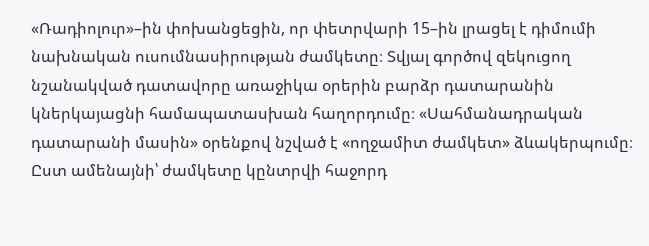«Ռադիոլուր»–ին փոխանցեցին, որ փետրվարի 15–ին լրացել է դիմումի նախնական ուսումնասիրության ժամկետը։ Տվյալ գործով զեկուցող նշանակված դատավորը առաջիկա օրերին բարձր դատարանին կներկայացնի համապատասխան հաղորդումը։ «Սահմանադրական դատարանի մասին» օրենքով նշված է «ողջամիտ ժամկետ» ձևակերպումը։ Ըստ ամենայնի՝ ժամկետը կընտրվի հաջորդ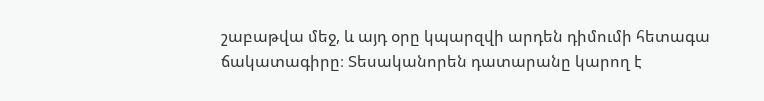շաբաթվա մեջ, և այդ օրը կպարզվի արդեն դիմումի հետագա ճակատագիրը։ Տեսականորեն դատարանը կարող է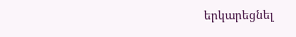երկարեցնել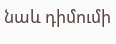նաև դիմումի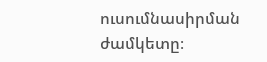ուսումնասիրման ժամկետը։